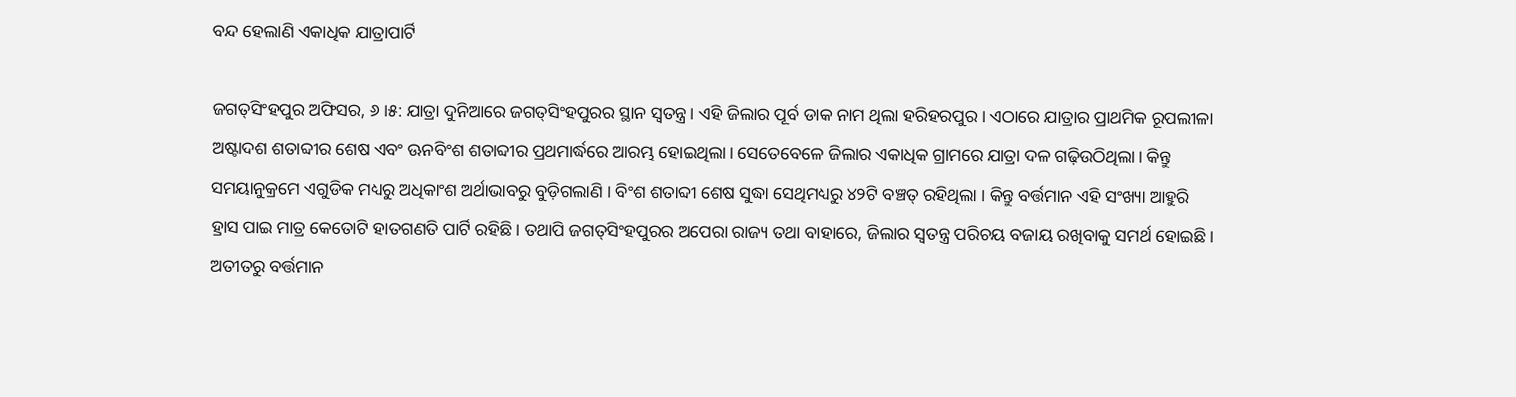ବନ୍ଦ ହେଲାଣି ଏକାଧିକ ଯାତ୍ରାପାର୍ଟି

ଜଗତ୍‌ସିଂହପୁର ଅଫିସର, ୬।୫: ଯାତ୍ରା ଦୁନିଆରେ ଜଗତ୍‌ସିଂହପୁରର ସ୍ଥାନ ସ୍ବତନ୍ତ୍ର। ଏହି ଜିଲାର ପୂର୍ବ ଡାକ ନାମ ଥିଲା ହରିହରପୁର । ଏଠାରେ ଯାତ୍ରାର ପ୍ରାଥମିକ ରୂପଲୀଳା ଅଷ୍ଟାଦଶ ଶତାବ୍ଦୀର ଶେଷ ଏବଂ ଊନବିଂଶ ଶତାବ୍ଦୀର ପ୍ରଥମାର୍ଦ୍ଧରେ ଆରମ୍ଭ ହୋଇଥିଲା। ସେତେବେଳେ ଜିଲାର ଏକାଧିକ ଗ୍ରାମରେ ଯାତ୍ରା ଦଳ ଗଢ଼ିଉଠିଥିଲା। କିନ୍ତୁ ସମୟାନୁକ୍ରମେ ଏଗୁଡିକ ମଧ୍ୟରୁ ଅଧିକାଂଶ ଅର୍ଥାଭାବରୁ ବୁଡ଼ିଗଲାଣି । ବିଂଶ ଶତାବ୍ଦୀ ଶେଷ ସୁଦ୍ଧା ସେଥିମଧ୍ୟରୁ ୪୨ଟି ବଞ୍ଚତ୍ ରହିଥିଲା । କିନ୍ତୁ ବର୍ତ୍ତମାନ ଏହି ସଂଖ୍ୟା ଆହୁରି ହ୍ରାସ ପାଇ ମାତ୍ର କେତୋଟି ହାତଗଣତି ପାର୍ଟି ରହିଛି। ତଥାପି ଜଗତ୍‌ସିଂହପୁରର ଅପେରା ରାଜ୍ୟ ତଥା ବାହାରେ, ଜିଲାର ସ୍ବତନ୍ତ୍ର ପରିଚୟ ବଜାୟ ରଖିବାକୁ ସମର୍ଥ ହୋଇଛି। ଅତୀତରୁ ବର୍ତ୍ତମାନ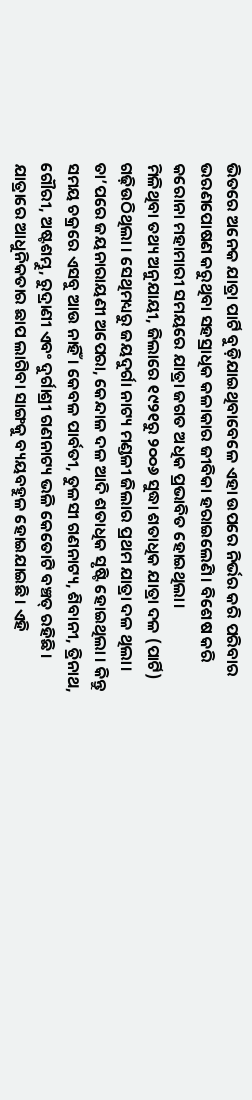ଭିତରେ ଅନେକ ଯାତ୍ରା ପାର୍ଟି ବୁଡ଼ିଯାଇଥିବାବେଳେ ଏହା ଉପରେ ନିର୍ଭର କରି ପରିବାର ଭରଣପୋଷଣ କରୁଥିବା ସହସ୍ରାଧିକ କଳାକାର ଜୀବିକା ହରାଇଲେଣି। ବିଶେଷ କରି କରୋନା ମହାମାରୀ ସମୟରେ ଯାତ୍ରା ଜଗତ ଅଧିକ ପ୍ରଭାବିତ ହୋଇଥିଲା।
ମିଳିଥିବା ତଥ୍ୟ ଅନୁଯାୟୀ, ଜିଲାରେ ୧୯୨୧ରୁ ୨୦୦୬ ସୁଦ୍ଧା ଶତାଧିକ ଯାତ୍ରା ଦଳ (ପାର୍ଟି) ଗଢ଼ିଉଠିଥିଲା । ସେଥିମଧ୍ୟରୁ ଜୟଦୁର୍ଗା ନାଟ୍ୟ ମଣ୍ଡଳୀ ଜିଲାର ପ୍ରଥମ ଯାତ୍ରା ଦଳ ଥିଲା। ତା’ପରେ ଜୟନାରାୟଣୀ ଅପେରା, କେନ୍ଦାଳ ଦଳ ଆଦି ଶତାଧିକ ସୃଷ୍ଟି ହୋଇଥିଲା । କିନ୍ତୁ ସମୟ ଚକ୍ରରେ ଏସବୁ ଆଉ ନାହିଁ । କେବଳ ପାର୍ବତୀ, ତୁଳସୀ ଗଣନାଟ୍ୟ, ଶିବାନୀ, ତ୍ରିନାଥ, ଗୌରୀ, ଅଷ୍ଟଶମ୍ଭୁ, ରୁଦ୍ରାଣୀ ଏବଂ ଦୁର୍ଗାଶ୍ରୀ ଗଣନାଟ୍ୟ ଭଳି କେତୋଟି ବଞ୍ଚତ୍ ରହିଛି। ଯାତ୍ରାରେ ଆଧୁନିକତାର ଛାପ ଲାଗିବା ସାଙ୍ଗକୁ ବ୍ୟୟବହୁଳ ହୋଇଯାଇଛି। ଏହି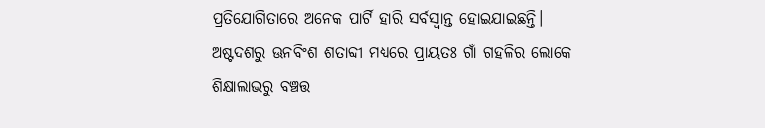ପ୍ରତିଯୋଗିତାରେ ଅନେକ ପାର୍ଟି ହାରି ସର୍ବସ୍ବାନ୍ତ ହୋଇଯାଇଛନ୍ତି।
ଅଷ୍ଟଦଶରୁ ଊନବିଂଶ ଶତାବ୍ଦୀ ମଧ୍ୟରେ ପ୍ରାୟତଃ ଗାଁ ଗହଳିର ଲୋକେ ଶିକ୍ଷାଲାଭରୁ ବଞ୍ଚତ୍ତ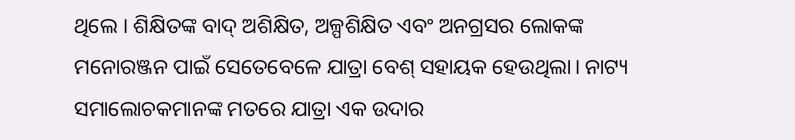ଥିଲେ । ଶିକ୍ଷିତଙ୍କ ବାଦ୍‌ ଅଶିକ୍ଷିତ, ଅଳ୍ପଶିକ୍ଷିତ ଏବଂ ଅନଗ୍ରସର ଲୋକଙ୍କ ମନୋରଞ୍ଜନ ପାଇଁ ସେତେବେଳେ ଯାତ୍ରା ବେଶ୍‌ ସହାୟକ ହେଉଥିଲା। ନାଟ୍ୟ ସମାଲୋଚକମାନଙ୍କ ମତରେ ଯାତ୍ରା ଏକ ଉଦାର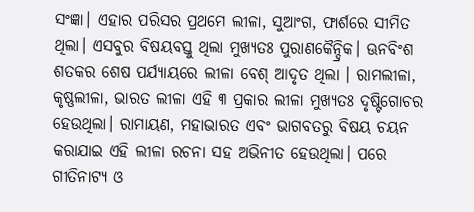ସଂଜ୍ଞା। ଏହାର ପରିସର ପ୍ରଥମେ ଲୀଳା, ସୁଆଂଗ, ଫାର୍ଶରେ ସୀମିତ ଥିଲା। ଏସବୁର ବିଷୟବସ୍ତୁ ଥିଲା ମୁଖ୍ୟତଃ ପୁରାଣକୈନ୍ଦ୍ରିକ। ଊନବିଂଶ ଶତକର ଶେଷ ପର୍ଯ୍ୟାୟରେ ଲୀଳା ବେଶ୍‌ ଆଦୃତ ଥିଲା । ରାମଲୀଳା, କୃଷ୍ଣଲୀଳା, ଭାରତ ଲୀଳା ଏହି ୩ ପ୍ରକାର ଲୀଳା ମୁଖ୍ୟତଃ ଦୃଷ୍ଟିଗୋଚର ହେଉଥିଲା। ରାମାୟଣ, ମହାଭାରତ ଏବଂ ଭାଗବତରୁ ବିଷୟ ଚୟନ କରାଯାଇ ଏହି ଲୀଳା ରଚନା ସହ ଅଭିନୀତ ହେଉଥିଲା। ପରେ ଗୀତିନାଟ୍ୟ ଓ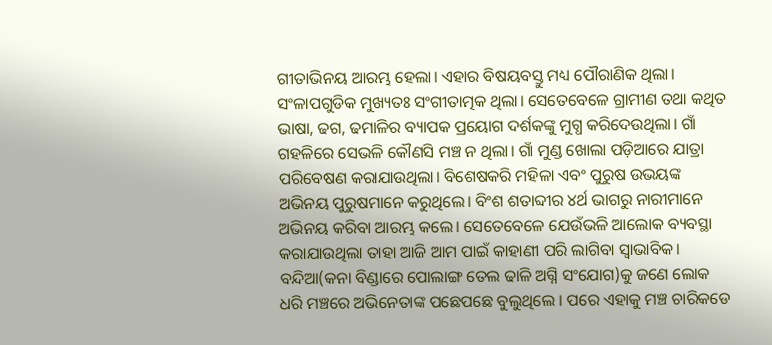ଗୀତାଭିନୟ ଆରମ୍ଭ ହେଲା। ଏହାର ବିଷୟବସ୍ତୁ ମଧ୍ୟ ପୌରାଣିକ ଥିଲା। ସଂଳାପଗୁଡିକ ମୁଖ୍ୟତଃ ସଂଗୀତାତ୍ମକ ଥିଲା। ସେତେବେଳେ ଗ୍ରାମୀଣ ତଥା କଥିତ ଭାଷା, ଢଗ, ଢମାଳିର ବ୍ୟାପକ ପ୍ରୟୋଗ ଦର୍ଶକଙ୍କୁ ମୁଗ୍ଧ କରିଦେଉଥିଲା। ଗାଁ ଗହଳିରେ ସେଭଳି କୌଣସି ମଞ୍ଚ ନ ଥିଲା। ଗାଁ ମୁଣ୍ଡ ଖୋଲା ପଡ଼ିଆରେ ଯାତ୍ରା ପରିବେଷଣ କରାଯାଉଥିଲା। ବିଶେଷକରି ମହିଳା ଏବଂ ପୁରୁଷ ଉଭୟଙ୍କ ଅଭିନୟ ପୁରୁଷମାନେ କରୁଥିଲେ। ବିଂଶ ଶତାବ୍ଦୀର ୪ର୍ଥ ଭାଗରୁ ନାରୀମାନେ ଅଭିନୟ କରିବା ଆରମ୍ଭ କଲେ। ସେତେବେଳେ ଯେଉଁଭଳି ଆଲୋକ ବ୍ୟବସ୍ଥା କରାଯାଉଥିଲା ତାହା ଆଜି ଆମ ପାଇଁ କାହାଣୀ ପରି ଲାଗିବା ସ୍ବାଭାବିକ। ବନ୍ଦିଆ(କନା ବିଣ୍ଡାରେ ପୋଲାଙ୍ଗ ତେଲ ଢାଳି ଅଗ୍ନି ସଂଯୋଗ)କୁ ଜଣେ ଲୋକ ଧରି ମଞ୍ଚରେ ଅଭିନେତାଙ୍କ ପଛେପଛେ ବୁଲୁଥିଲେ । ପରେ ଏହାକୁ ମଞ୍ଚ ଚାରିକଡେ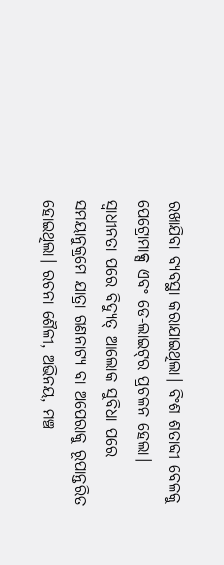ରଖାଯିବା ବ୍ୟବସ୍ଥା କରାଯାଇଥିଲା। ବିଂଶ ଶତାବ୍ଦୀ ବେଳକୁ ପେଟ୍ରୋମାକ୍ସ ଏବଂ ଡେ-ଲାଇଟ୍‌ର ପ୍ରଚଳନ ହେଲା। ସ୍ବାଧୀନତା ପରେ ବିଦ୍ୟୁତ୍‌ ଆଲୋକ ସୁବିଧା ପରେ ସମୟାନୁକ୍ରମେ ଯାତ୍ରା ଗଣନାଟ୍ୟ ବା ଅପେରାକୁ ରୂପାନ୍ତରିତ ହୋଇଥିଲା। ରଚନା ଶୈଳୀ, ଅଭିନୟ, ମଞ୍ଚ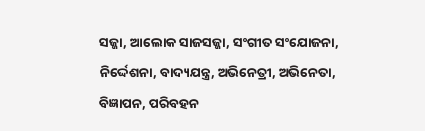ସଜ୍ଜା, ଆଲୋକ ସାଜସଜ୍ଜା, ସଂଗୀତ ସଂଯୋଜନା, ନିର୍ଦ୍ଦେଶନା, ବାଦ୍ୟଯନ୍ତ୍ର, ଅଭିନେତ୍ରୀ, ଅଭିନେତା, ବିଜ୍ଞାପନ, ପରିବହନ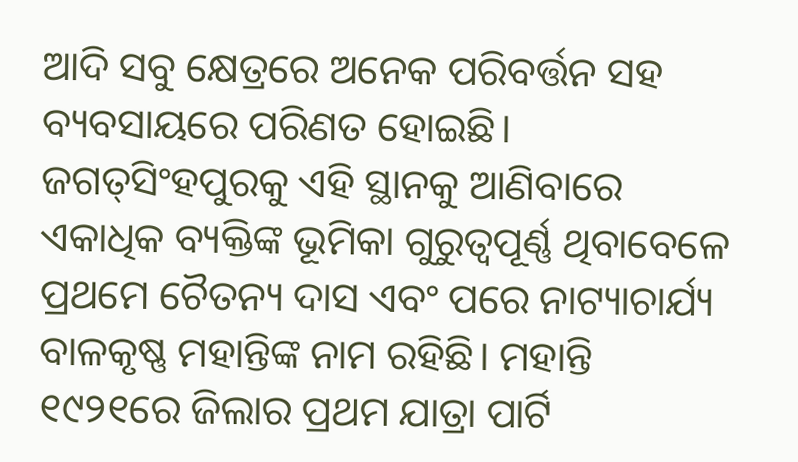ଆଦି ସବୁ କ୍ଷେତ୍ରରେ ଅନେକ ପରିବର୍ତ୍ତନ ସହ ବ୍ୟବସାୟରେ ପରିଣତ ହୋଇଛି। ଜଗତ୍‌ସିଂହପୁରକୁ ଏହି ସ୍ଥାନକୁ ଆଣିବାରେ ଏକାଧିକ ବ୍ୟକ୍ତିଙ୍କ ଭୂମିକା ଗୁରୁତ୍ୱପୂର୍ଣ୍ଣ ଥିବାବେଳେ ପ୍ରଥମେ ଚୈତନ୍ୟ ଦାସ ଏବଂ ପରେ ନାଟ୍ୟାଚାର୍ଯ୍ୟ ବାଳକୃଷ୍ଣ ମହାନ୍ତିଙ୍କ ନାମ ରହିଛି। ମହାନ୍ତି ୧୯୨୧ରେ ଜିଲାର ପ୍ରଥମ ଯାତ୍ରା ପାର୍ଟି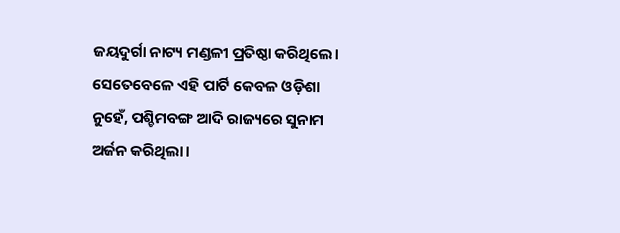ଜୟଦୁର୍ଗା ନାଟ୍ୟ ମଣ୍ଡଳୀ ପ୍ରତିଷ୍ଠା କରିଥିଲେ। ସେତେବେଳେ ଏହି ପାର୍ଟି କେବଳ ଓଡ଼ିଶା ନୁହେଁ, ପଶ୍ଚିମବଙ୍ଗ ଆଦି ରାଜ୍ୟରେ ସୁନାମ ଅର୍ଜନ କରିଥିଲା।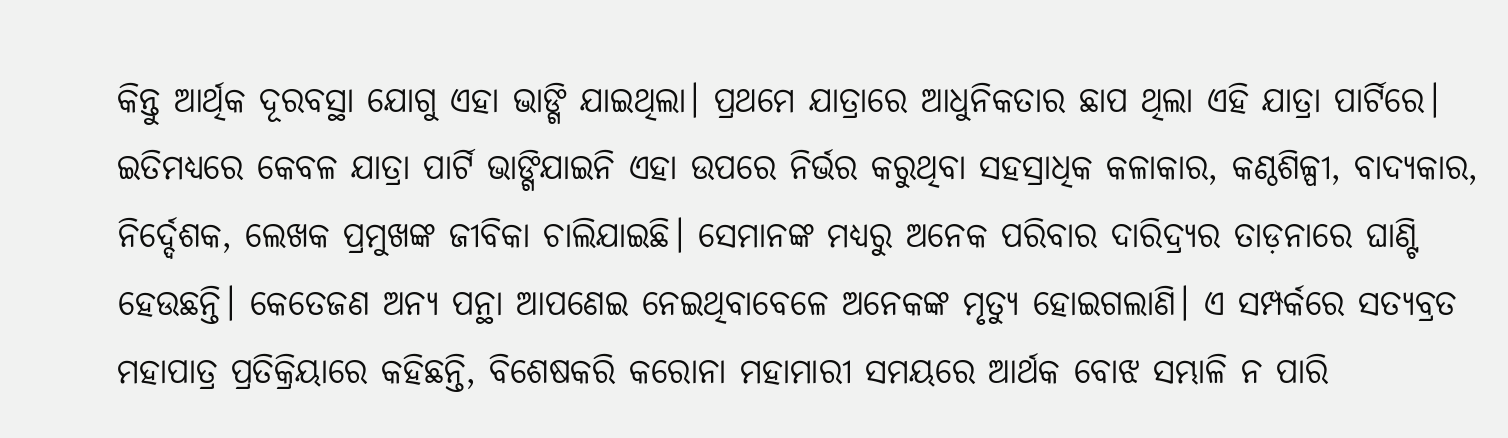କିନ୍ତୁ ଆର୍ଥିକ ଦୂରବସ୍ଥା ଯୋଗୁ ଏହା ଭାଙ୍ଗି ଯାଇଥିଲା। ପ୍ରଥମେ ଯାତ୍ରାରେ ଆଧୁନିକତାର ଛାପ ଥିଲା ଏହି ଯାତ୍ରା ପାର୍ଟିରେ। ଇତିମଧ୍ୟରେ କେବଳ ଯାତ୍ରା ପାର୍ଟି ଭାଙ୍ଗିଯାଇନି ଏହା ଉପରେ ନିର୍ଭର କରୁଥିବା ସହସ୍ରାଧିକ କଳାକାର, କଣ୍ଠଶିଳ୍ପୀ, ବାଦ୍ୟକାର, ନିର୍ଦ୍ଦେଶକ, ଲେଖକ ପ୍ରମୁଖଙ୍କ ଜୀବିକା ଚାଲିଯାଇଛି। ସେମାନଙ୍କ ମଧ୍ୟରୁ ଅନେକ ପରିବାର ଦାରିଦ୍ର୍ୟର ତାଡ଼ନାରେ ଘାଣ୍ଟି ହେଉଛନ୍ତି। କେତେଜଣ ଅନ୍ୟ ପନ୍ଥା ଆପଣେଇ ନେଇଥିବାବେଳେ ଅନେକଙ୍କ ମୃତ୍ୟୁ ହୋଇଗଲାଣି। ଏ ସମ୍ପର୍କରେ ସତ୍ୟବ୍ରତ ମହାପାତ୍ର ପ୍ରତିକ୍ରିୟାରେ କହିଛନ୍ତି, ବିଶେଷକରି କରୋନା ମହାମାରୀ ସମୟରେ ଆର୍ଥକ ବୋଝ ସମ୍ଭାଳି ନ ପାରି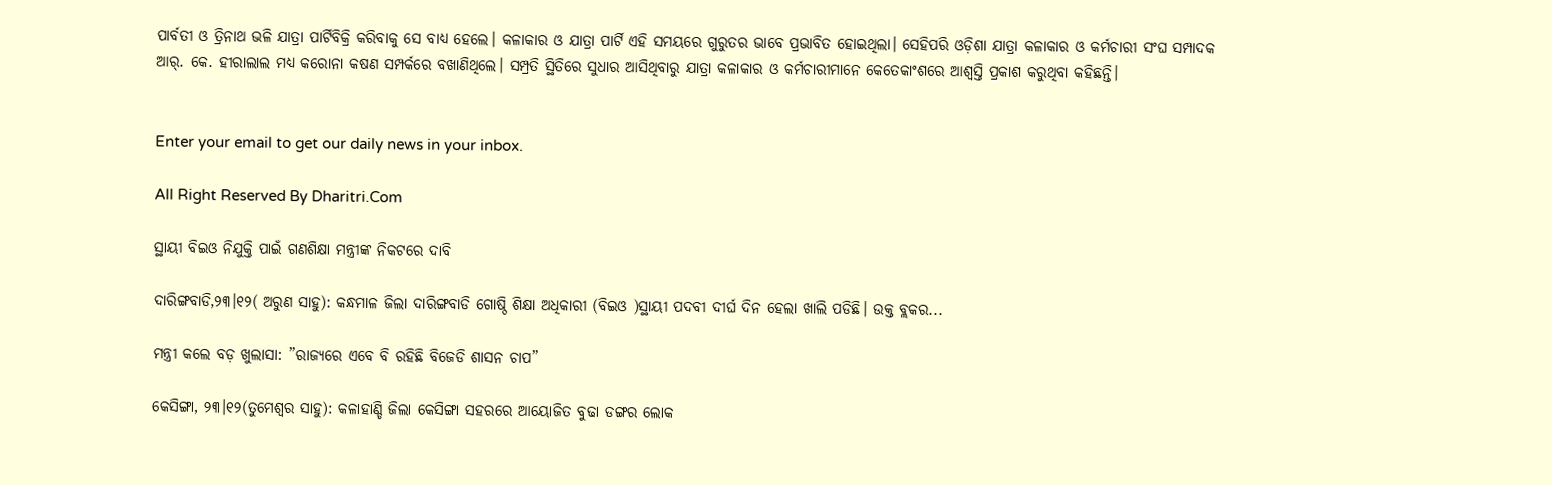ପାର୍ବତୀ ଓ ତ୍ରିନାଥ ଭଳି ଯାତ୍ରା ପାର୍ଟିବିକ୍ରି କରିବାକୁ ସେ ବାଧ୍ୟ ହେଲେ। କଳାକାର ଓ ଯାତ୍ରା ପାର୍ଟି ଏହି ସମୟରେ ଗୁରୁତର ଭାବେ ପ୍ରଭାବିତ ହୋଇଥିଲା। ସେହିପରି ଓଡ଼ିଶା ଯାତ୍ରା କଳାକାର ଓ କର୍ମଚାରୀ ସଂଘ ସମ୍ପାଦକ ଆର୍‌. କେ. ହୀରାଲାଲ ମଧ୍ୟ କରୋନା କଷଣ ସମ୍ପର୍କରେ ବଖାଣିଥିଲେ। ସମ୍ପ୍ରତି ସ୍ଥିତିରେ ସୁଧାର ଆସିଥିବାରୁ ଯାତ୍ରା କଳାକାର ଓ କର୍ମଚାରୀମାନେ କେତେକାଂଶରେ ଆଶ୍ୱସ୍ତି ପ୍ରକାଶ କରୁଥିବା କହିଛନ୍ତି।


Enter your email to get our daily news in your inbox.

All Right Reserved By Dharitri.Com

ସ୍ଥାୟୀ ବିଇଓ ନିଯୁକ୍ତି ପାଇଁ ଗଣଶିକ୍ଷା ମନ୍ତ୍ରୀଙ୍କ ନିକଟରେ ଦାବି

ଦାରିଙ୍ଗବାଡି,୨୩।୧୨( ଅରୁଣ ସାହୁ): କନ୍ଧମାଳ ଜିଲା ଦାରିଙ୍ଗବାଡି ଗୋଷ୍ଠି ଶିକ୍ଷା ଅଧିକାରୀ (ବିଇଓ )ସ୍ଥାୟୀ ପଦବୀ ଦୀର୍ଘ ଦିନ ହେଲା ଖାଲି ପଡିଛି। ଉକ୍ତ ବ୍ଲକର...

ମନ୍ତ୍ରୀ କଲେ ବଡ଼ ଖୁଲାସା: ”ରାଜ୍ୟରେ ଏବେ ବି ରହିଛି ବିଜେଡି ଶାସନ ଚାପ”

କେସିଙ୍ଗା, ୨୩।୧୨(ତୁମେଶ୍ୱର ସାହୁ): କଳାହାଣ୍ଡି ଜିଲା କେସିଙ୍ଗା ସହରରେ ଆୟୋଜିତ ବୁଢା ଡଙ୍ଗର ଲୋକ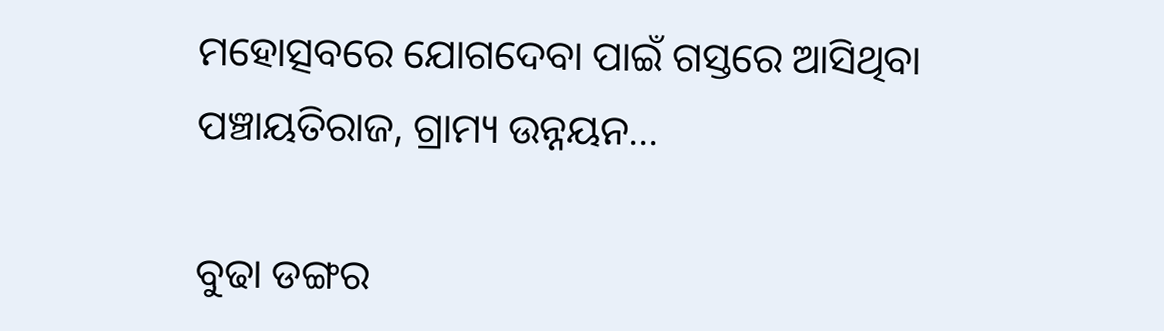ମହୋତ୍ସବରେ ଯୋଗଦେବା ପାଇଁ ଗସ୍ତରେ ଆସିଥିବା ପଞ୍ଚାୟତିରାଜ, ଗ୍ରାମ୍ୟ ଉନ୍ନୟନ...

ବୁଢା ଡଙ୍ଗର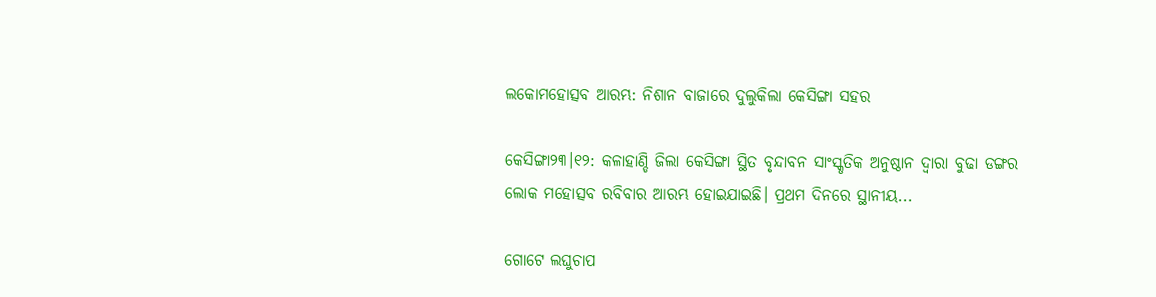ଲକୋମହୋତ୍ସବ ଆରମ୍ଭ: ନିଶାନ ବାଜାରେ ଦୁଲୁକିଲା କେସିଙ୍ଗା ସହର

କେସିଙ୍ଗା୨୩।୧୨: କଳାହାଣ୍ଡି ଜିଲା କେସିଙ୍ଗା ସ୍ଥିତ ବୃନ୍ଦାବନ ସାଂସ୍କୃତିକ ଅନୁଷ୍ଠାନ ଦ୍ୱାରା ବୁଢା ଡଙ୍ଗର ଲୋକ ମହୋତ୍ସବ ରବିବାର ଆରମ୍ଭ ହୋଇଯାଇଛି। ପ୍ରଥମ ଦିନରେ ସ୍ଥାନୀୟ...

ଗୋଟେ ଲଘୁଚାପ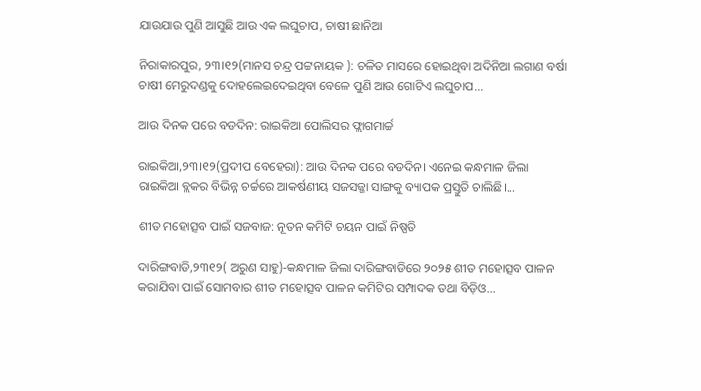ଯାଉଯାଉ ପୁଣି ଆସୁଛି ଆଉ ଏକ ଲଘୁଚାପ, ଚାଷୀ ଛାନିଆ

ନିରାକାରପୁର, ୨୩।୧୨(ମାନସ ଚନ୍ଦ୍ର ପଟ୍ଟନାୟକ ): ଚଳିତ ମାସରେ ହୋଇଥିବା ଅଦିନିଆ ଲଗାଣ ବର୍ଷା ଚାଷୀ ମେରୁଦଣ୍ଡକୁ ଦୋହଲେଇଦେଇଥିବା ବେଳେ ପୁଣି ଆଉ ଗୋଟିଏ ଲଘୁଚାପ...

ଆଉ ଦିନକ ପରେ ବଡଦିନ: ରାଇକିଆ ପୋଲିସର ଫ୍ଲାଗମାର୍ଚ୍ଚ

ରାଇକିଆ,୨୩।୧୨(ପ୍ରଦୀପ ବେହେରା): ଆଉ ଦିନକ ପରେ ବଡଦିନ। ଏନେଇ କନ୍ଧମାଳ ଜିଲା ରାଇକିଆ ବ୍ଲକର ବିଭିନ୍ନ ଚର୍ଚ୍ଚରେ ଆକର୍ଷଣୀୟ ସଜସଜ୍ଜା ସାଙ୍ଗକୁ ବ୍ୟାପକ ପ୍ରସ୍ତୁତି ଚାଲିଛି।...

ଶୀତ ମହୋତ୍ସବ ପାଇଁ ସଜବାଜ: ନୂତନ କମିଟି ଚୟନ ପାଇଁ ନିଷ୍ପତି

ଦାରିଙ୍ଗବାଡି,୨୩୧୨( ଅରୁଣ ସାହୁ)-କନ୍ଧମାଳ ଜିଲା ଦାରିଙ୍ଗବାଡିରେ ୨୦୨୫ ଶୀତ ମହୋତ୍ସବ ପାଳନ କରାଯିବା ପାଇଁ ସୋମବାର ଶୀତ ମହୋତ୍ସବ ପାଳନ କମିଟିର ସମ୍ପାଦକ ତଥା ବିଡ଼ିଓ...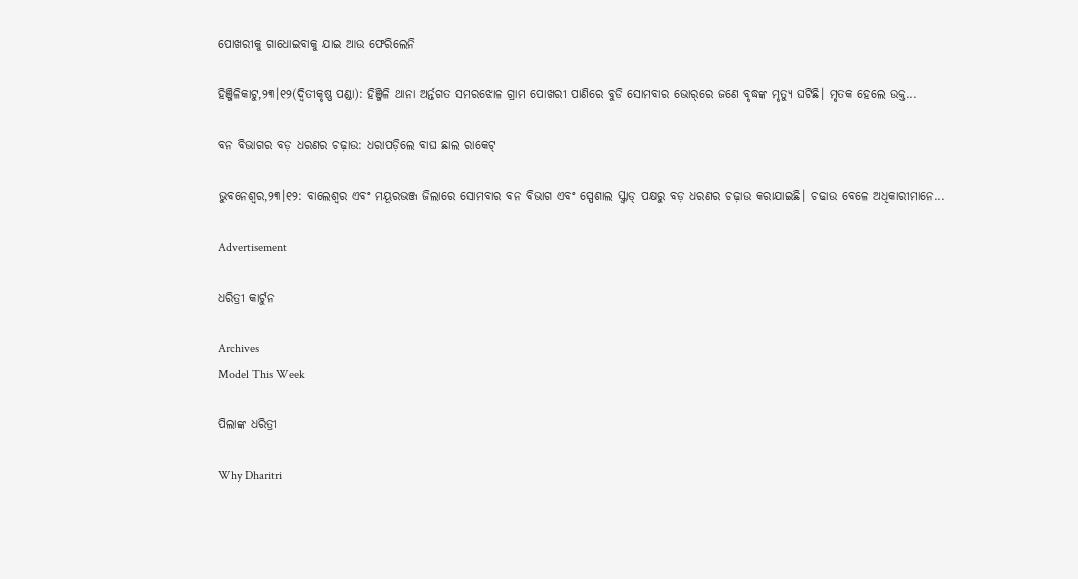ପୋଖରୀକୁ ଗାଧୋଇବାକୁ ଯାଇ ଆଉ ଫେରିଲେନି

ହିଞ୍ଜିଳିକାଟୁ,୨୩।୧୨(ଦ୍ବିତୀକୃଷ୍ଣ ପଣ୍ଡା): ହିଞ୍ଜିଳି ଥାନା ଅର୍ନ୍ତଗତ ସମରଝୋଳ ଗ୍ରାମ ପୋଖରୀ ପାଣିରେ ବୁଡି ସୋମବାର ଭୋର୍‌ରେ ଜଣେ ବୃଦ୍ଧଙ୍କ ମୃତ୍ୟୁ ଘଟିଛି। ମୃତକ ହେଲେ ଉକ୍ତ...

ବନ ବିଭାଗର ବଡ଼ ଧରଣର ଚଢ଼ାଉ: ଧରାପଡ଼ିଲେ ବାଘ ଛାଲ ରାକେଟ୍‌

ଭୁବନେଶ୍ୱର,୨୩।୧୨: ବାଲେଶ୍ୱର ଏବଂ ମୟୂରଭଞ୍ଜ ଜିଲାରେ ସୋମବାର ବନ ବିଭାଗ ଏବଂ ସ୍ପେଶାଲ ସ୍କ୍ବାଡ୍‌ ପକ୍ଷରୁ ବଡ଼ ଧରଣର ଚଢ଼ାଉ କରାଯାଇଛି। ଚଢାଉ ବେଳେ ଅଧିକାରୀମାନେ...

Advertisement

ଧରିତ୍ରୀ କାର୍ଟୁନ

Archives
Model This Week

ପିଲାଙ୍କ ଧରିତ୍ରୀ

Why Dharitri